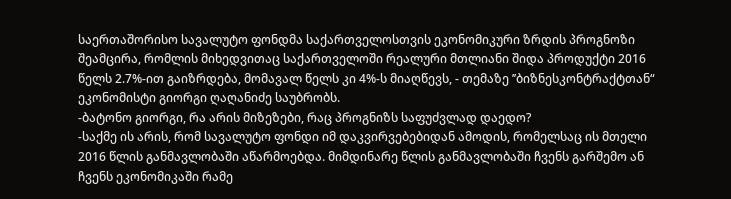საერთაშორისო სავალუტო ფონდმა საქართველოსთვის ეკონომიკური ზრდის პროგნოზი შეამცირა, რომლის მიხედვითაც საქართველოში რეალური მთლიანი შიდა პროდუქტი 2016 წელს 2.7%-ით გაიზრდება, მომავალ წელს კი 4%-ს მიაღწევს, - თემაზე ’’ბიზნესკონტრაქტთან“ ეკონომისტი გიორგი ღაღანიძე საუბრობს.
-ბატონო გიორგი, რა არის მიზეზები, რაც პროგნიზს საფუძვლად დაედო?
-საქმე ის არის, რომ სავალუტო ფონდი იმ დაკვირვებებიდან ამოდის, რომელსაც ის მთელი 2016 წლის განმავლობაში აწარმოებდა. მიმდინარე წლის განმავლობაში ჩვენს გარშემო ან ჩვენს ეკონომიკაში რამე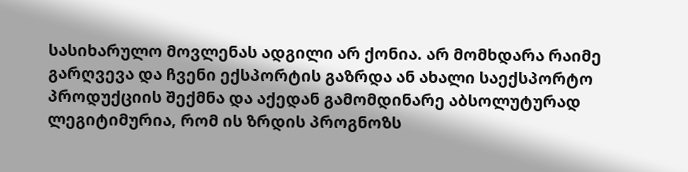სასიხარულო მოვლენას ადგილი არ ქონია. არ მომხდარა რაიმე გარღვევა და ჩვენი ექსპორტის გაზრდა ან ახალი საექსპორტო პროდუქციის შექმნა და აქედან გამომდინარე აბსოლუტურად ლეგიტიმურია, რომ ის ზრდის პროგნოზს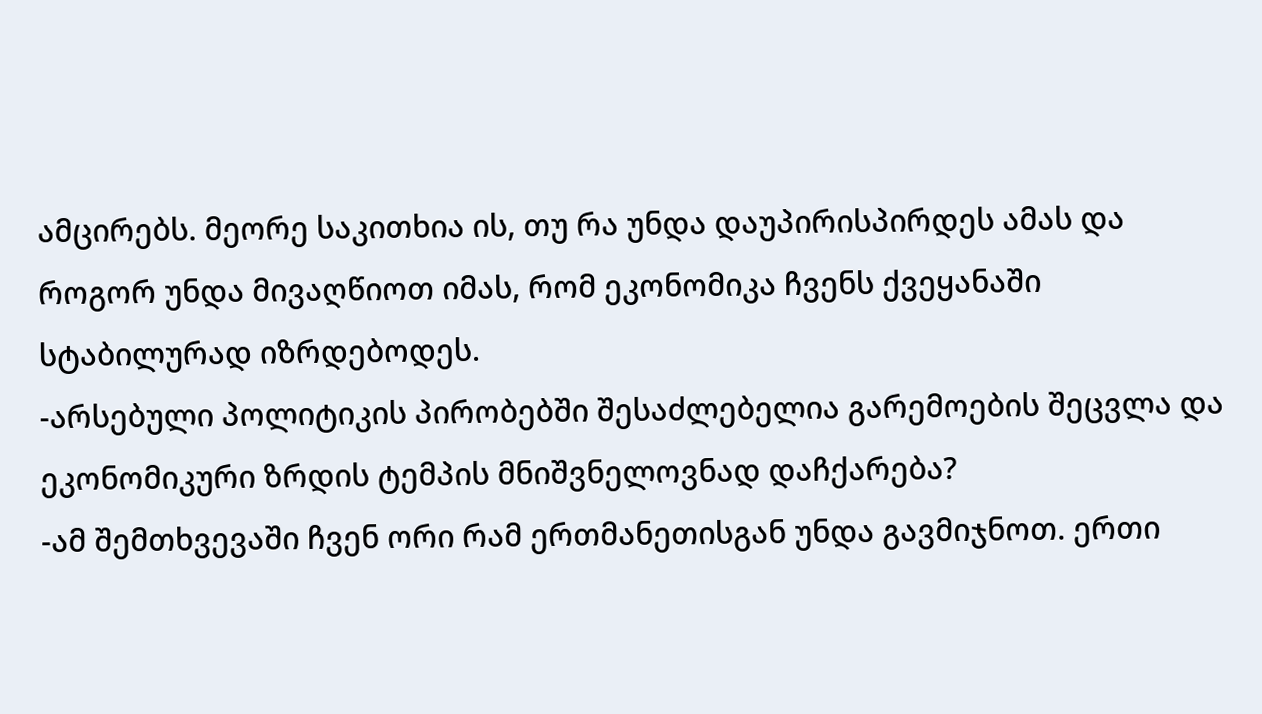ამცირებს. მეორე საკითხია ის, თუ რა უნდა დაუპირისპირდეს ამას და როგორ უნდა მივაღწიოთ იმას, რომ ეკონომიკა ჩვენს ქვეყანაში სტაბილურად იზრდებოდეს.
-არსებული პოლიტიკის პირობებში შესაძლებელია გარემოების შეცვლა და ეკონომიკური ზრდის ტემპის მნიშვნელოვნად დაჩქარება?
-ამ შემთხვევაში ჩვენ ორი რამ ერთმანეთისგან უნდა გავმიჯნოთ. ერთი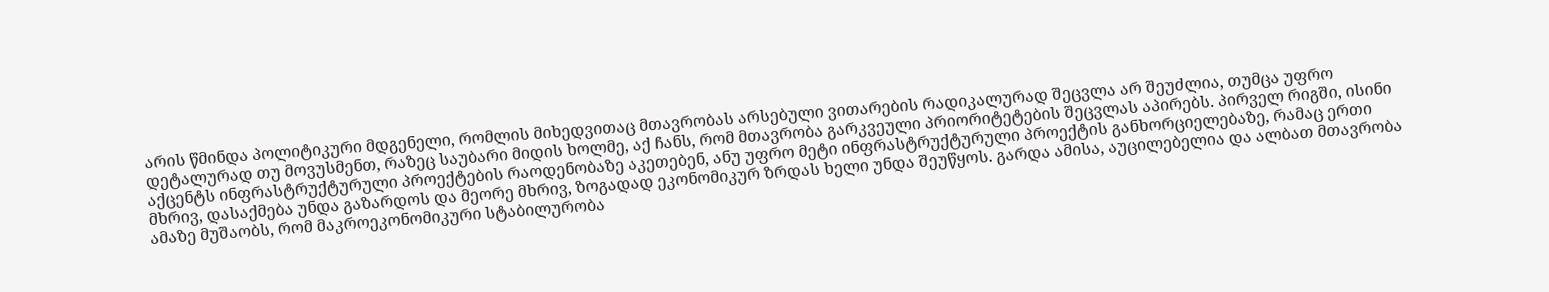არის წმინდა პოლიტიკური მდგენელი, რომლის მიხედვითაც მთავრობას არსებული ვითარების რადიკალურად შეცვლა არ შეუძლია, თუმცა უფრო დეტალურად თუ მოვუსმენთ, რაზეც საუბარი მიდის ხოლმე, აქ ჩანს, რომ მთავრობა გარკვეული პრიორიტეტების შეცვლას აპირებს. პირველ რიგში, ისინი აქცენტს ინფრასტრუქტურული პროექტების რაოდენობაზე აკეთებენ, ანუ უფრო მეტი ინფრასტრუქტურული პროექტის განხორციელებაზე, რამაც ერთი მხრივ, დასაქმება უნდა გაზარდოს და მეორე მხრივ, ზოგადად ეკონომიკურ ზრდას ხელი უნდა შეუწყოს. გარდა ამისა, აუცილებელია და ალბათ მთავრობა ამაზე მუშაობს, რომ მაკროეკონომიკური სტაბილურობა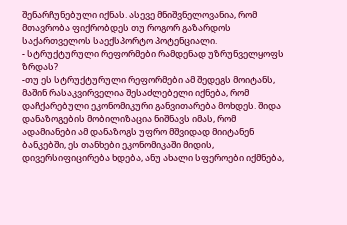შენარჩუნებული იქნას. ასევე მნიშვნელოვანია, რომ მთავრობა ფიქრობდეს თუ როგორ გაზარდოს საქართველოს საექსპორტო პოტენციალი.
- სტრუქტურული რეფორმები რამდენად უზრუნველყოფს ზრდას?
-თუ ეს სტრუქტურული რეფორმები ამ შედეგს მოიტანს, მაშინ რასაკვირველია შესაძლებელი იქნება, რომ დაჩქარებული ეკონომიკური განვითარება მოხდეს. შიდა დანაზოგების მობილიზაცია ნიშნავს იმას, რომ ადამიანები ამ დანაზოგს უფრო მშვიდად მიიტანენ ბანკებში, ეს თანხები ეკონომიკაში მიდის, დივერსიფიცირება ხდება, ანუ ახალი სფეროები იქმნება,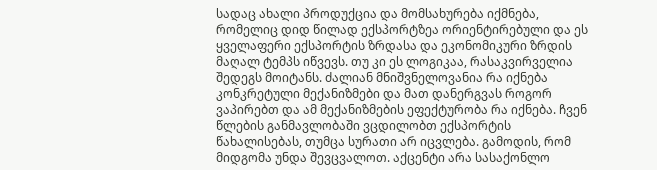სადაც ახალი პროდუქცია და მომსახურება იქმნება, რომელიც დიდ წილად ექსპორტზეა ორიენტირებული და ეს ყველაფერი ექსპორტის ზრდასა და ეკონომიკური ზრდის მაღალ ტემპს იწვევს. თუ კი ეს ლოგიკაა, რასაკვირველია შედეგს მოიტანს. ძალიან მნიშვნელოვანია რა იქნება კონკრეტული მექანიზმები და მათ დანერგვას როგორ ვაპირებთ და ამ მექანიზმების ეფექტურობა რა იქნება. ჩვენ წლების განმავლობაში ვცდილობთ ექსპორტის წახალისებას, თუმცა სურათი არ იცვლება. გამოდის, რომ მიდგომა უნდა შევცვალოთ. აქცენტი არა სასაქონლო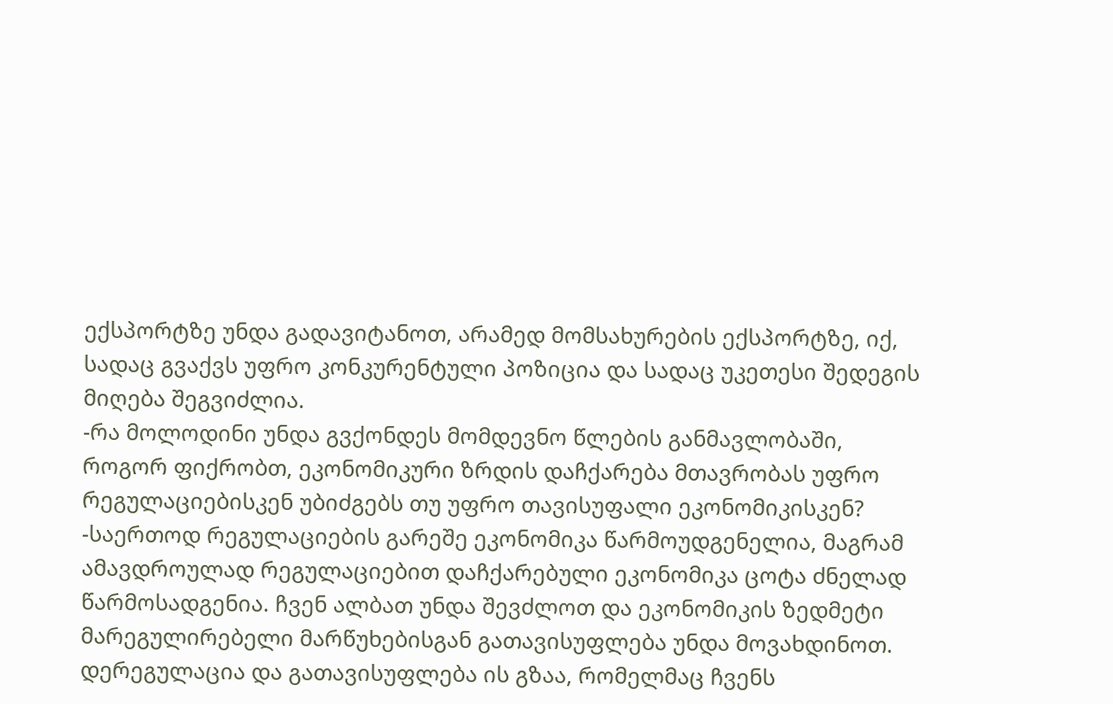ექსპორტზე უნდა გადავიტანოთ, არამედ მომსახურების ექსპორტზე, იქ, სადაც გვაქვს უფრო კონკურენტული პოზიცია და სადაც უკეთესი შედეგის მიღება შეგვიძლია.
-რა მოლოდინი უნდა გვქონდეს მომდევნო წლების განმავლობაში, როგორ ფიქრობთ, ეკონომიკური ზრდის დაჩქარება მთავრობას უფრო რეგულაციებისკენ უბიძგებს თუ უფრო თავისუფალი ეკონომიკისკენ?
-საერთოდ რეგულაციების გარეშე ეკონომიკა წარმოუდგენელია, მაგრამ ამავდროულად რეგულაციებით დაჩქარებული ეკონომიკა ცოტა ძნელად წარმოსადგენია. ჩვენ ალბათ უნდა შევძლოთ და ეკონომიკის ზედმეტი მარეგულირებელი მარწუხებისგან გათავისუფლება უნდა მოვახდინოთ. დერეგულაცია და გათავისუფლება ის გზაა, რომელმაც ჩვენს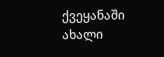ქვეყანაში ახალი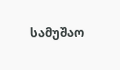სამუშაო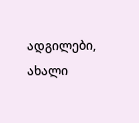ადგილები, ახალი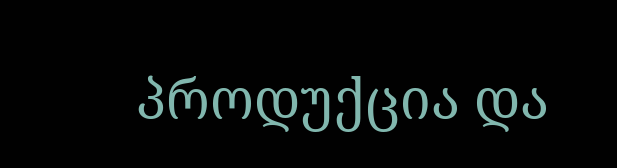პროდუქცია და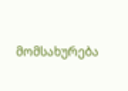მომსახურება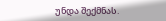უნდა შექმნას.